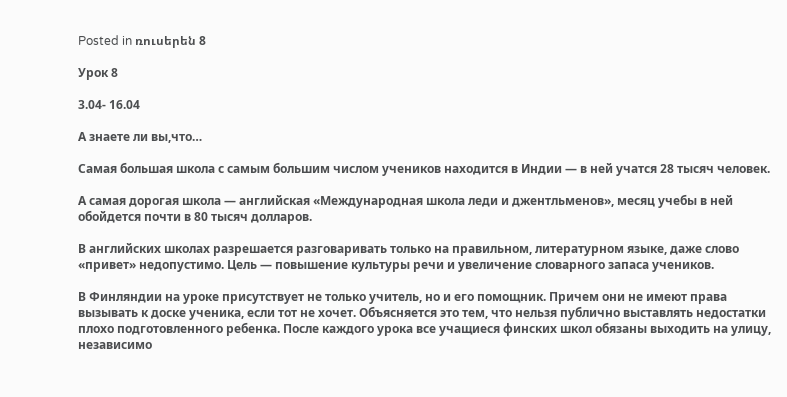Posted in ռուսերեն 8

Урок 8

3.04- 16.04

А знаете ли вы,что…

Самая большая школа с самым большим числом учеников находится в Индии — в ней учатся 28 тысяч человек.

А самая дорогая школа — английская «Международная школа леди и джентльменов», месяц учебы в ней обойдется почти в 80 тысяч долларов.

В английских школах разрешается разговаривать только на правильном, литературном языке, даже слово «привет» недопустимо. Цель — повышение культуры речи и увеличение словарного запаса учеников.

В Финляндии на уроке присутствует не только учитель, но и его помощник. Причем они не имеют права вызывать к доске ученика, если тот не хочет. Объясняется это тем, что нельзя публично выставлять недостатки плохо подготовленного ребенка. После каждого урока все учащиеся финских школ обязаны выходить на улицу, независимо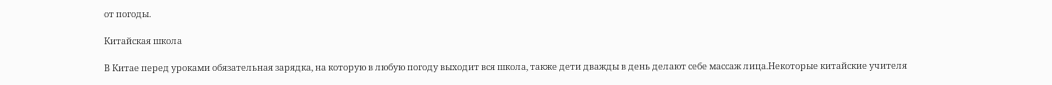от погоды.

Китайская школа

В Китае перед уроками обязательная зарядка, на которую в любую погоду выходит вся школа, также дети дважды в день делают себе массаж лица.Некоторые китайские учителя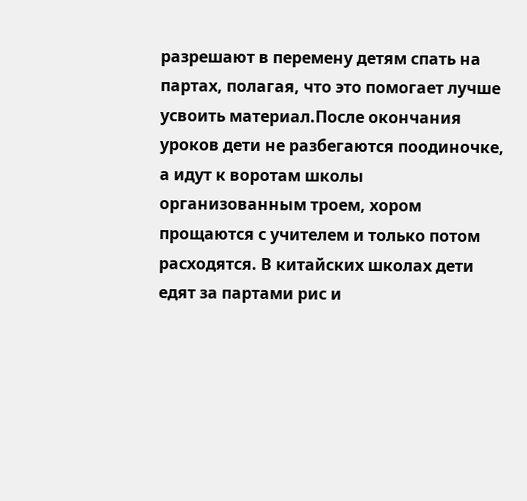разрешают в перемену детям спать на партах, полагая, что это помогает лучше усвоить материал.После окончания уроков дети не разбегаются поодиночке, а идут к воротам школы организованным троем, хором прощаются с учителем и только потом расходятся. В китайских школах дети едят за партами рис и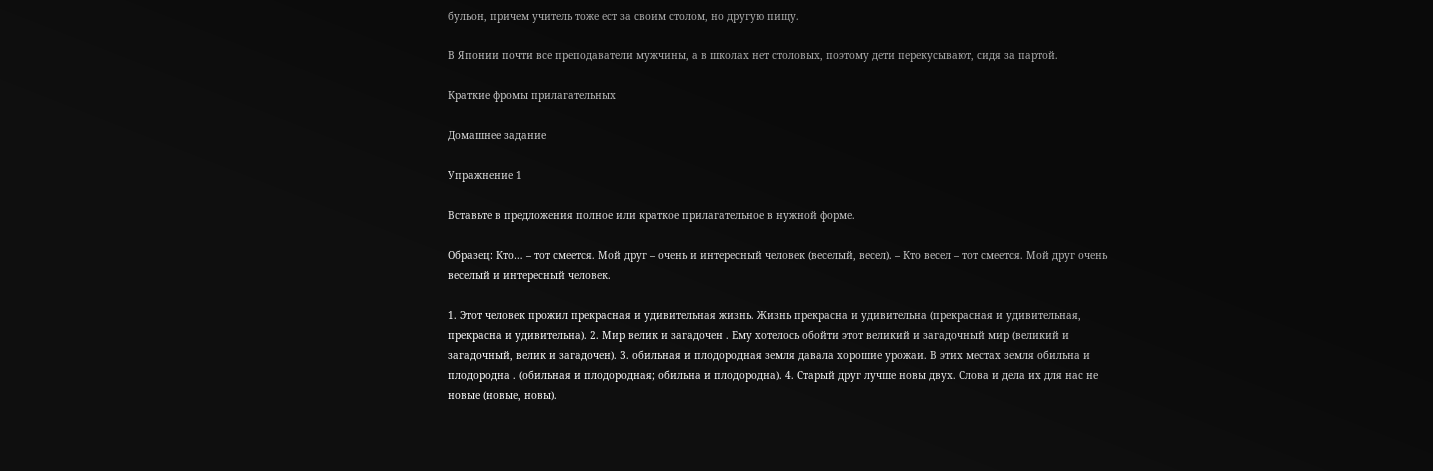бульон, причем учитель тоже ест за своим столом, но другую пищу.

В Японии почти все преподаватели мужчины, а в школах нет столовых, поэтому дети перекусывают, сидя за партой.

Краткие фромы прилагательных

Домашнее задание

Упражнение 1

Вставьте в предложения полное или краткое прилагательное в нужной форме.

Образец: Кто… – тот смеется. Мой друг – очень и интересный человек (веселый, весел). – Кто весел – тот смеется. Мой друг очень веселый и интересный человек.

1. Этот человек прожил прекрасная и удивительная жизнь. Жизнь прекрасна и удивительна (прекрасная и удивительная, прекрасна и удивительна). 2. Мир велик и загадочен . Ему хотелось обойти этот великий и загадочный мир (великий и загадочный, велик и загадочен). 3. обильная и плодородная земля давала хорошие урожаи. В этих местах земля обильна и плодородна . (обильная и плодородная; обильна и плодородна). 4. Старый друг лучше новы двух. Слова и дела их для нас не новые (новые, новы).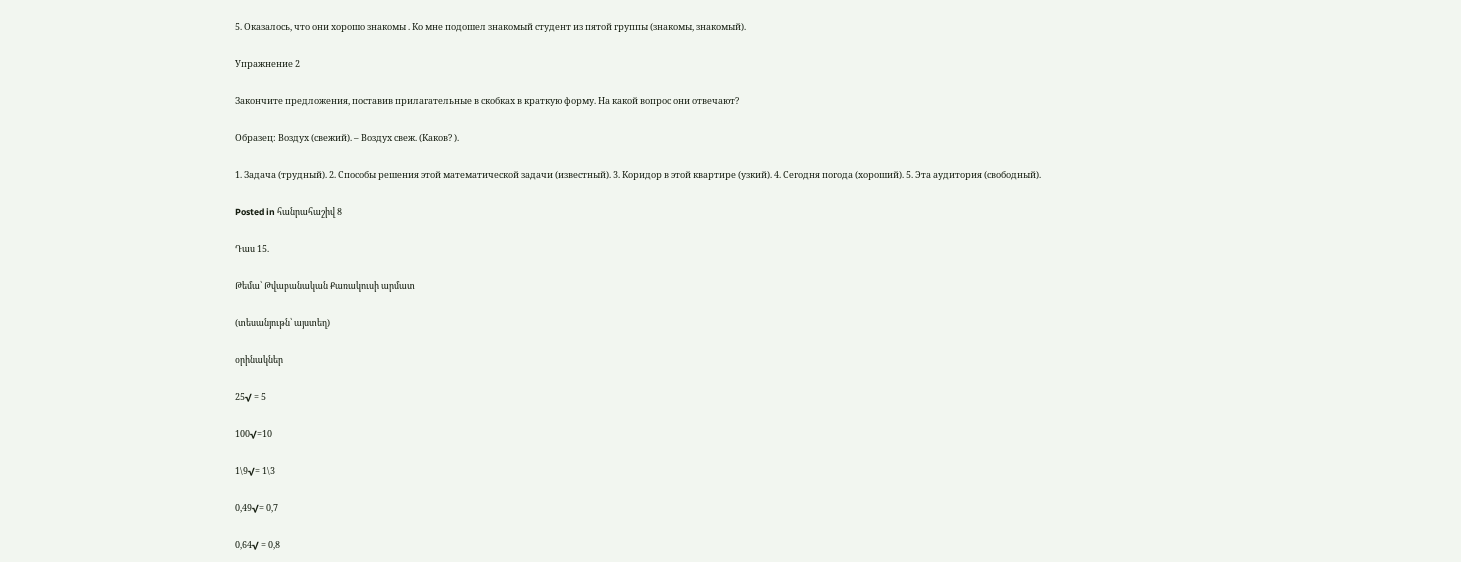5. Оказалось, что они хорошо знакомы . Ко мне подошел знакомый студент из пятой группы (знакомы, знакомый).

Упражнение 2

Закончите предложения, поставив прилагательные в скобках в краткую форму. На какой вопрос они отвечают?

Образец: Воздух (свежий). – Воздух свеж. (Каков? ).

1. Задача (трудный). 2. Способы решения этой математической задачи (известный). 3. Коридор в этой квартире (узкий). 4. Сегодня погода (хороший). 5. Эта аудитория (свободный).

Posted in հանրահաշիվ 8

Դաս 15.

Թեմա՝ Թվաբանական Քառակուսի արմատ

(տեսանյութն՝ այստեղ)

օրինակներ

25√ = 5

100√=10

1\9√= 1\3

0,49√= 0,7

0,64√ = 0,8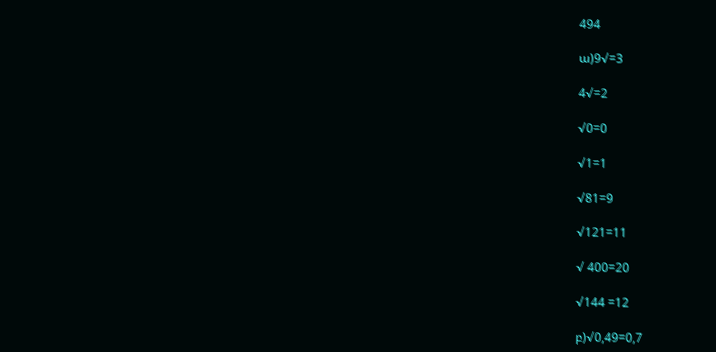494

ա)9√=3

4√=2

√0=0

√1=1

√81=9

√121=11

√ 400=20

√144 =12

բ)√0,49=0,7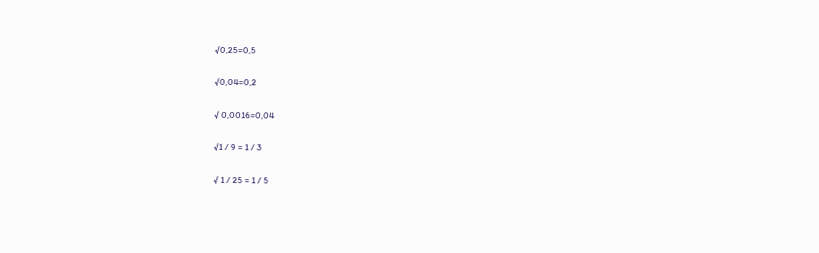√0,25=0,5

√0,04=0,2

√ 0,0016=0,04

√1 / 9 = 1 / 3

√ 1 / 25 = 1 / 5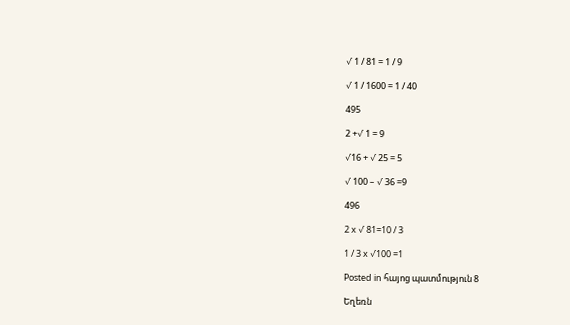√ 1 / 81 = 1 / 9

√ 1 / 1600 = 1 / 40

495

2 +√ 1 = 9

√16 + √ 25 = 5

√ 100 – √ 36 =9

496

2 x √ 81=10 / 3

1 / 3 x √100 =1

Posted in հայոց պատմություն 8

Եղեռն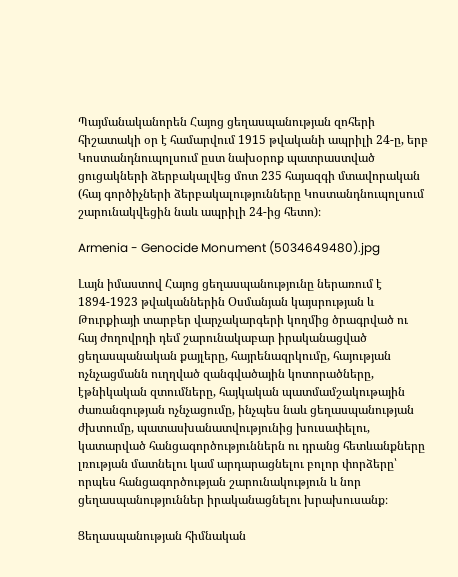Պայմանականորեն Հայոց ցեղասպանության զոհերի հիշատակի օր է համարվում 1915 թվականի ապրիլի 24-ը, երբ Կոստանդնուպոլսում ըստ նախօրոք պատրաստված ցուցակների ձերբակալվեց մոտ 235 հայազգի մտավորական (հայ գործիչների ձերբակալությունները Կոստանդնուպոլսում շարունակվեցին նաև ապրիլի 24-ից հետո)։

Armenia - Genocide Monument (5034649480).jpg

Լայն իմաստով Հայոց ցեղասպանությունը ներառում է 1894-1923 թվականներին Օսմանյան կայսրության և Թուրքիայի տարբեր վարչակարգերի կողմից ծրագրված ու հայ ժողովրդի դեմ շարունակաբար իրականացված ցեղասպանական քայլերը, հայրենազրկումը, հայության ոչնչացմանն ուղղված զանգվածային կոտորածները, էթնիկական զտումները, հայկական պատմամշակութային ժառանգության ոչնչացումը, ինչպես նաև ցեղասպանության ժխտումը, պատասխանատվությունից խուսափելու, կատարված հանցագործություններն ու դրանց հետևանքները լռության մատնելու կամ արդարացնելու բոլոր փորձերը՝ որպես հանցագործության շարունակություն և նոր ցեղասպանություններ իրականացնելու խրախուսանք։

Ցեղասպանության հիմնական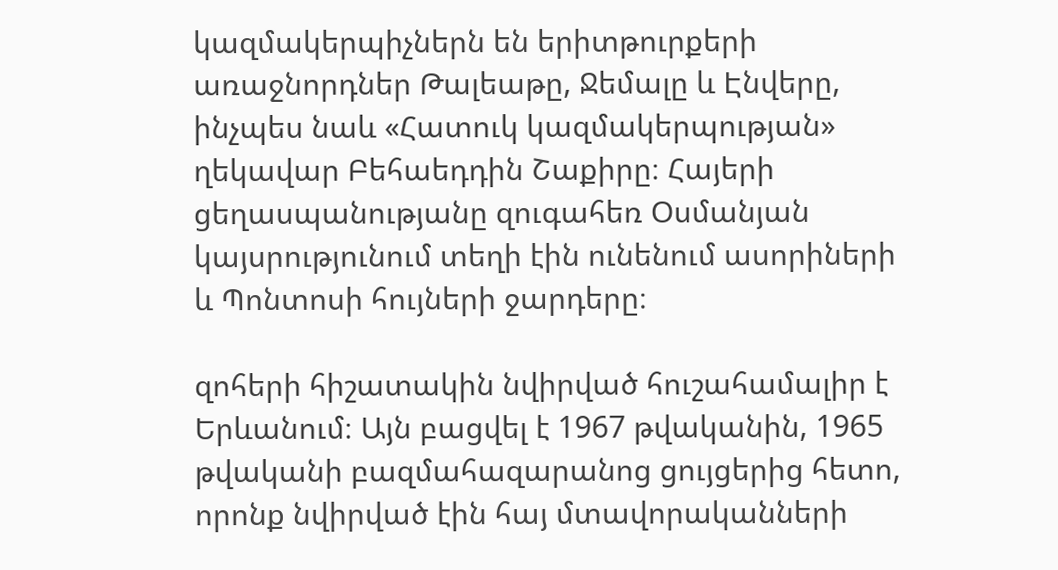կազմակերպիչներն են երիտթուրքերի առաջնորդներ Թալեաթը, Ջեմալը և Էնվերը, ինչպես նաև «Հատուկ կազմակերպության» ղեկավար Բեհաեդդին Շաքիրը։ Հայերի ցեղասպանությանը զուգահեռ Օսմանյան կայսրությունում տեղի էին ունենում ասորիների և Պոնտոսի հույների ջարդերը։

զոհերի հիշատակին նվիրված հուշահամալիր է Երևանում։ Այն բացվել է 1967 թվականին, 1965 թվականի բազմահազարանոց ցույցերից հետո, որոնք նվիրված էին հայ մտավորականների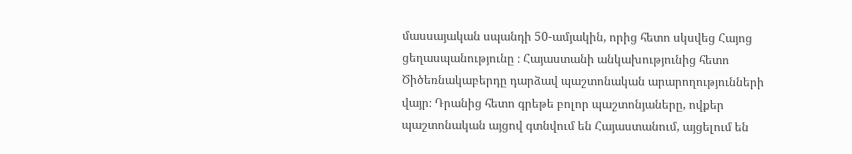մասսայական սպանդի 50-ամյակին, որից հետո սկսվեց Հայոց ցեղասպանությունը ։ Հայաստանի անկախությունից հետո Ծիծեռնակաբերդը դարձավ պաշտոնական արարողությունների վայր։ Դրանից հետո գրեթե բոլոր պաշտոնյաները, ովքեր պաշտոնական այցով գտնվում են Հայաստանում, այցելում են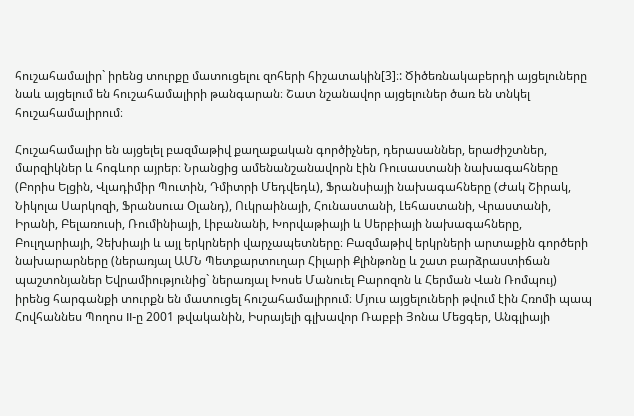հուշահամալիր` իրենց տուրքը մատուցելու զոհերի հիշատակին[3]։: Ծիծեռնակաբերդի այցելուները նաև այցելում են հուշահամալիրի թանգարան։ Շատ նշանավոր այցելուներ ծառ են տնկել հուշահամալիրում։

Հուշահամալիր են այցելել բազմաթիվ քաղաքական գործիչներ, դերասաններ, երաժիշտներ, մարզիկներ և հոգևոր այրեր։ Նրանցից ամենանշանավորն էին Ռուսաստանի նախագահները (Բորիս Ելցին, Վլադիմիր Պուտին, Դմիտրի Մեդվեդև), Ֆրանսիայի նախագահները (Ժակ Շիրակ, Նիկոլա Սարկոզի, Ֆրանսուա Օլանդ), Ուկրաինայի, Հունաստանի, Լեհաստանի, Վրաստանի, Իրանի, Բելառուսի, Ռումինիայի, Լիբանանի, Խորվաթիայի և Սերբիայի նախագահները, Բուլղարիայի, Չեխիայի և այլ երկրների վարչապետները։ Բազմաթիվ երկրների արտաքին գործերի նախարարները (ներառյալ ԱՄՆ Պետքարտուղար Հիլարի Քլինթոնը և շատ բարձրաստիճան պաշտոնյաներ Եվրամիությունից` ներառյալ Խոսե Մանուել Բարոզոն և Հերման Վան Ռոմպույ) իրենց հարգանքի տուրքն են մատուցել հուշահամալիրում։ Մյուս այցելուների թվում էին Հռոմի պապ Հովհաննես Պողոս II-ը 2001 թվականին, Իսրայելի գլխավոր Ռաբբի Յոնա Մեցգեր, Անգլիայի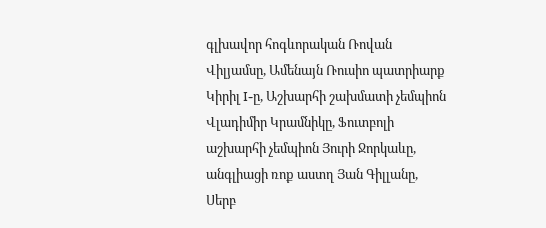գլխավոր հոգևորական Ռովան Վիլյամսը, Ամենայն Ռուսիո պատրիարք Կիրիլ I-ը, Աշխարհի շախմատի չեմպիոն Վլադիմիր Կրամնիկը, Ֆուտբոլի աշխարհի չեմպիոն Յուրի Ջորկաևը, անգլիացի ռոք աստղ Յան Գիլլանը, Սերբ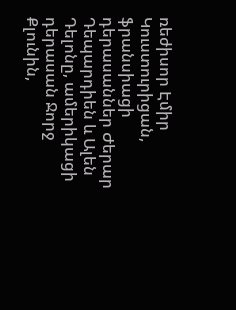ռեժիսոր Էմիր Կուստուրիցան, ֆրանսիացի դերասաններ Ժերար Դեպարդիեն և Ալեն Դելոնը, ամերիկացի դերասան Ջորջ Քլունին,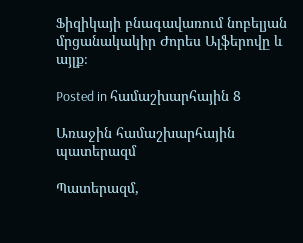Ֆիզիկայի բնագավառում նոբելյան մրցանակակիր Ժորես Ալֆերովը և այլք։

Posted in համաշխարհային 8

Առաջին համաշխարհային պատերազմ

Պատերազմ,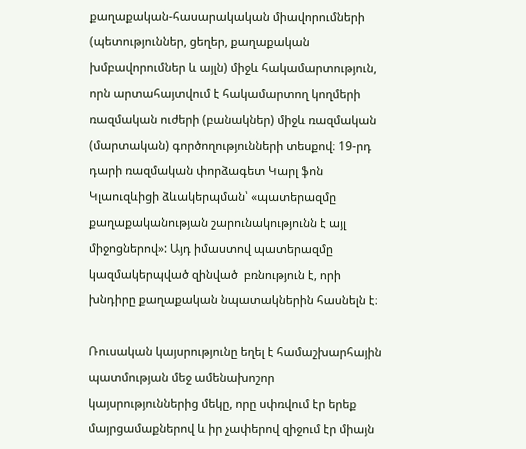քաղաքական-հասարակական միավորումների (պետություններ, ցեղեր, քաղաքական խմբավորումներ և այլն) միջև հակամարտություն, որն արտահայտվում է հակամարտող կողմերի ռազմական ուժերի (բանակներ) միջև ռազմական (մարտական) գործողությունների տեսքով։ 19-րդ դարի ռազմական փորձագետ Կարլ ֆոն Կլաուզևիցի ձևակերպման՝ «պատերազմը քաղաքականության շարունակությունն է այլ միջոցներով»: Այդ իմաստով պատերազմը կազմակերպված զինված  բռնություն է, որի խնդիրը քաղաքական նպատակներին հասնելն է։

Ռուսական կայսրությունը եղել է համաշխարհային պատմության մեջ ամենախոշոր կայսրություններից մեկը, որը սփռվում էր երեք մայրցամաքներով և իր չափերով զիջում էր միայն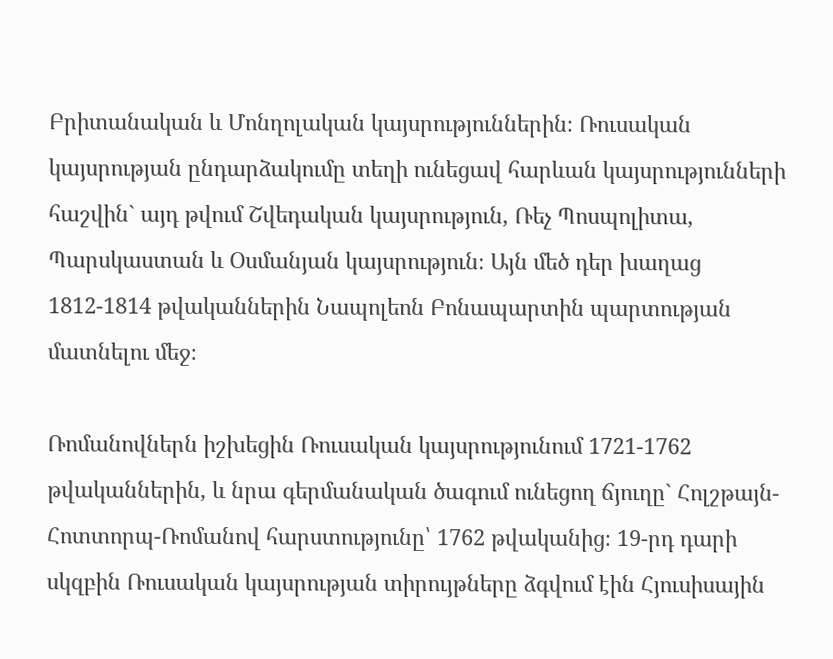Բրիտանական և Մոնղոլական կայսրություններին։ Ռուսական կայսրության ընդարձակումը տեղի ունեցավ հարևան կայսրությունների հաշվին` այդ թվում Շվեդական կայսրություն, Ռեչ Պոսպոլիտա, Պարսկաստան և Օսմանյան կայսրություն։ Այն մեծ դեր խաղաց 1812-1814 թվականներին Նապոլեոն Բոնապարտին պարտության մատնելու մեջ։

Ռոմանովներն իշխեցին Ռուսական կայսրությունում 1721-1762 թվականներին, և նրա գերմանական ծագում ունեցող ճյուղը` Հոլշթայն-Հոտտորպ-Ռոմանով հարստությունը՝ 1762 թվականից։ 19-րդ դարի սկզբին Ռուսական կայսրության տիրույթները ձգվում էին Հյուսիսային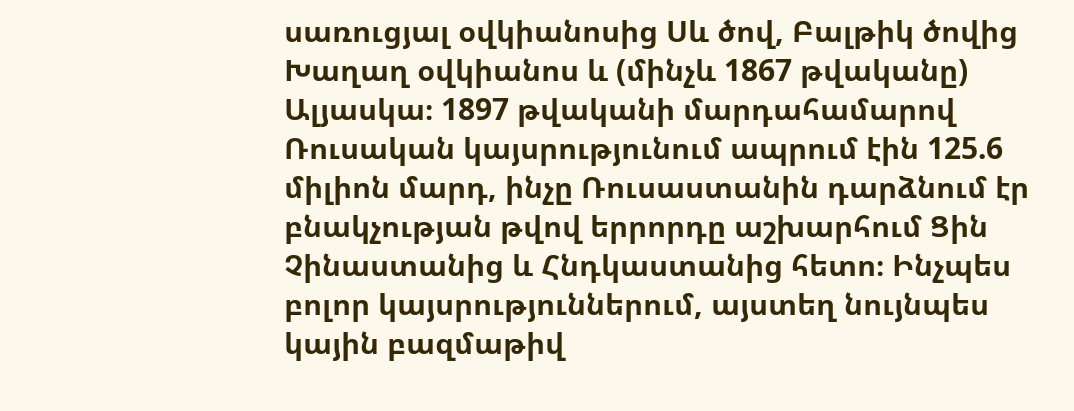սառուցյալ օվկիանոսից Սև ծով, Բալթիկ ծովից Խաղաղ օվկիանոս և (մինչև 1867 թվականը) Ալյասկա։ 1897 թվականի մարդահամարով Ռուսական կայսրությունում ապրում էին 125.6 միլիոն մարդ, ինչը Ռուսաստանին դարձնում էր բնակչության թվով երրորդը աշխարհում Ցին Չինաստանից և Հնդկաստանից հետո։ Ինչպես բոլոր կայսրություններում, այստեղ նույնպես կային բազմաթիվ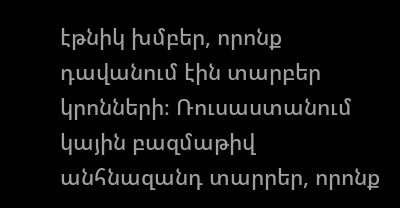էթնիկ խմբեր, որոնք դավանում էին տարբեր կրոնների։ Ռուսաստանում կային բազմաթիվ անհնազանդ տարրեր, որոնք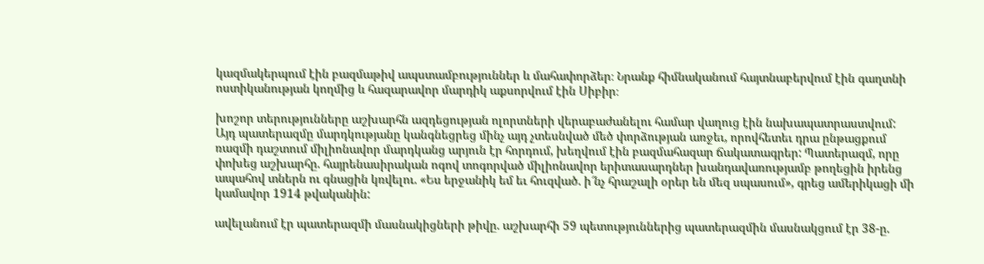կազմակերպում էին բազմաթիվ ապստամբություններ և մահափորձեր։ Նրանք հիմնականում հայտնաբերվում էին գաղտնի ոստիկանության կողմից և հազարավոր մարդիկ աքսորվում էին Սիբիր։

խոշոր տերությունները աշխարհն ազդեցության ոլորտների վերաբաժանելու համար վաղուց էին նախապատրաստվում: Այդ պատերազմը մարդկությանը կանգնեցրեց մինչ այդ չտեսնված մեծ փորձության առջեւ, որովհետեւ դրա ընթացքում ռազմի դաշտում միլիոնավոր մարդկանց արյուն էր հորդում, խեղվում էին բազմահազար ճակատագրեր: Պատերազմ, որը փոխեց աշխարհը. հայրենասիրական ոգով տոգորված միլիոնավոր երիտասարդներ խանդավառությամբ թողեցին իրենց ապահով տներն ու գնացին կռվելու. «Ես երջանիկ եմ եւ հուզված. ի՜նչ հրաշալի օրեր են մեզ սպասում», գրեց ամերիկացի մի կամավոր 1914 թվականին:

ավելանում էր պատերազմի մասնակիցների թիվը. աշխարհի 59 պետություններից պատերազմին մասնակցում էր 38-ը.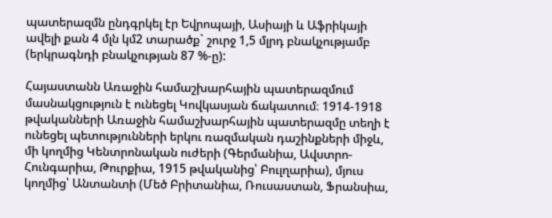պատերազմն ընդգրկել էր Եվրոպայի, Ասիայի և Աֆրիկայի ավելի քան 4 մլն կմ2 տարածք` շուրջ 1,5 մլրդ բնակչությամբ (երկրագնդի բնակչության 87 %-ը):

Հայաստանն Առաջին համաշխարհային պատերազմում մասնակցություն է ունեցել Կովկասյան ճակատում։ 1914-1918 թվականների Առաջին համաշխարհային պատերազմը տեղի է ունեցել պետությունների երկու ռազմական դաշինքների միջև, մի կողմից Կենտրոնական ուժերի (Գերմանիա, Ավստրո-Հունգարիա, Թուրքիա, 1915 թվականից՝ Բուլղարիա), մյուս կողմից՝ Անտանտի (Մեծ Բրիտանիա, Ռուսաստան, Ֆրանսիա,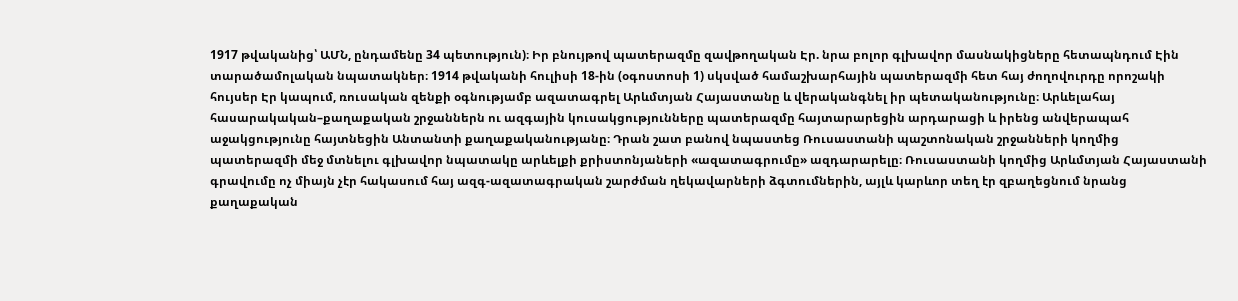1917 թվականից՝ ԱՄՆ, ընդամենը 34 պետություն)։ Իր բնույթով պատերազմը զավթողական Էր. նրա բոլոր գլխավոր մասնակիցները հետապնդում Էին տարածամոլական նպատակներ։ 1914 թվականի հուլիսի 18-ին (օգոստոսի 1) սկսված համաշխարհային պատերազմի հետ հայ ժողովուրդը որոշակի հույսեր Էր կապում, ռուսական զենքի օգնությամբ ազատագրել Արևմտյան Հայաստանը և վերականգնել իր պետականությունը։ Արևելահայ հասարակական–քաղաքական շրջաններն ու ազգային կուսակցությունները պատերազմը հայտարարեցին արդարացի և իրենց անվերապահ աջակցությունը հայտնեցին Անտանտի քաղաքականությանը։ Դրան շատ բանով նպաստեց Ռուսաստանի պաշտոնական շրջանների կողմից պատերազմի մեջ մտնելու գլխավոր նպատակը արևելքի քրիստոնյաների «ազատագրումը» ազդարարելը։ Ռուսաստանի կողմից Արևմտյան Հայաստանի գրավումը ոչ միայն չէր հակասում հայ ազգ-ազատագրական շարժման ղեկավարների ձգտումներին, այլև կարևոր տեղ էր զբաղեցնում նրանց քաղաքական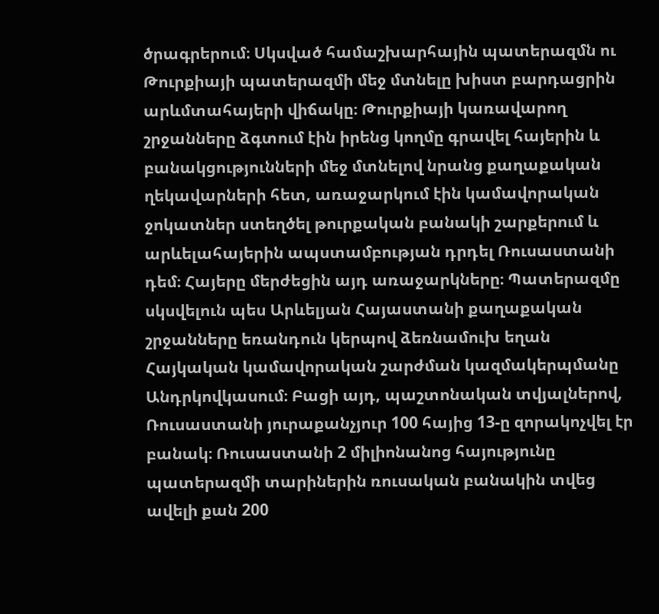ծրագրերում։ Սկսված համաշխարհային պատերազմն ու Թուրքիայի պատերազմի մեջ մտնելը խիստ բարդացրին արևմտահայերի վիճակը։ Թուրքիայի կառավարող շրջանները ձգտում էին իրենց կողմը գրավել հայերին և բանակցությունների մեջ մտնելով նրանց քաղաքական ղեկավարների հետ, առաջարկում էին կամավորական ջոկատներ ստեղծել թուրքական բանակի շարքերում և արևելահայերին ապստամբության դրդել Ռուսաստանի դեմ։ Հայերը մերժեցին այդ առաջարկները։ Պատերազմը սկսվելուն պես Արևելյան Հայաստանի քաղաքական շրջանները եռանդուն կերպով ձեռնամուխ եղան Հայկական կամավորական շարժման կազմակերպմանը Անդրկովկասում։ Բացի այդ, պաշտոնական տվյալներով, Ռուսաստանի յուրաքանչյուր 100 հայից 13-ը զորակոչվել էր բանակ։ Ռուսաստանի 2 միլիոնանոց հայությունը պատերազմի տարիներին ռուսական բանակին տվեց ավելի քան 200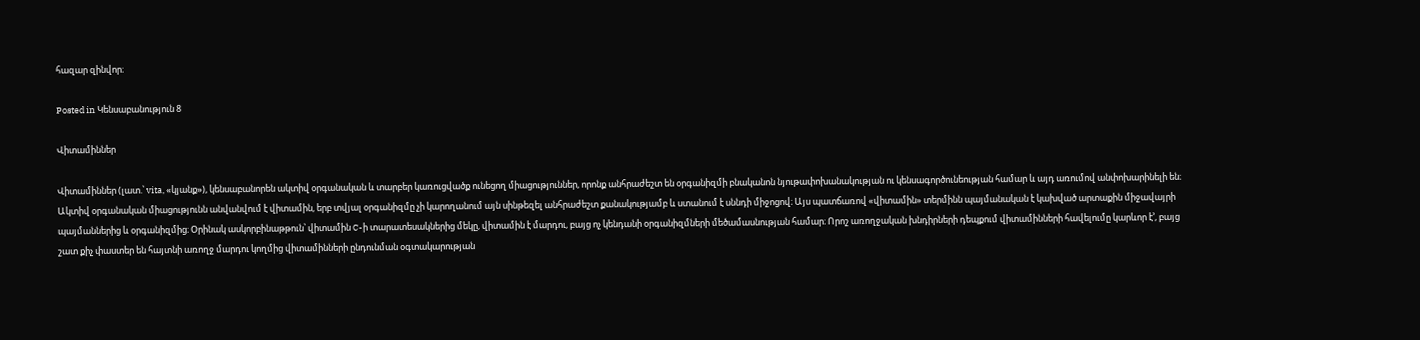հազար զինվոր։

Posted in Կենսաբանություն 8

Վիտամիններ

Վիտամիններ (լատ.՝ vita, «կյանք»), կենսաբանորեն ակտիվ օրգանական և տարբեր կառուցվածք ունեցող միացություններ, որոնք անհրաժեշտ են օրգանիզմի բնականոն նյութափոխանակության ու կենսագործունեության համար և այդ առումով անփոխարինելի են։ Ակտիվ օրգանական միացությունն անվանվում է վիտամին, երբ տվյալ օրգանիզմը չի կարողանում այն սինթեզել անհրաժեշտ քանակությամբ և ստանում է սննդի միջոցով։ Այս պատճառով «վիտամին» տերմինն պայմանական է կախված արտաքին միջավայրի պայմաններից և օրգանիզմից։ Օրինակ ասկորբինաթթուն՝ վիտամին C-ի տարատեսակներից մեկը, վիտամին է մարդու, բայց ոչ կենդանի օրգանիզմների մեծամասնության համար։ Որոշ առողջական խնդիրների դեպքում վիտամինների հավելումը կարևոր է’, բայց շատ քիչ փաստեր են հայտնի առողջ մարդու կողմից վիտամինների ընդունման օգտակարության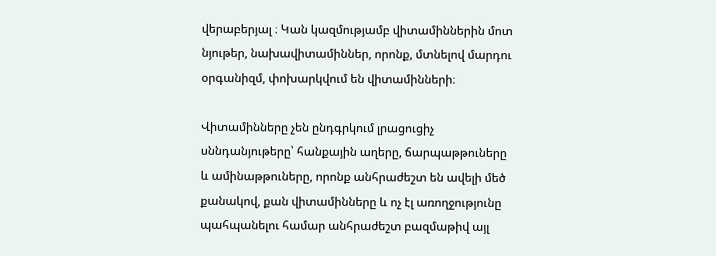վերաբերյալ ։ Կան կազմությամբ վիտամիններին մոտ նյութեր, նախավիտամիններ, որոնք, մտնելով մարդու օրգանիզմ, փոխարկվում են վիտամինների։

Վիտամինները չեն ընդգրկում լրացուցիչ սննդանյութերը՝ հանքային աղերը, ճարպաթթուները և ամինաթթուները, որոնք անհրաժեշտ են ավելի մեծ քանակով, քան վիտամինները և ոչ էլ առողջությունը պահպանելու համար անհրաժեշտ բազմաթիվ այլ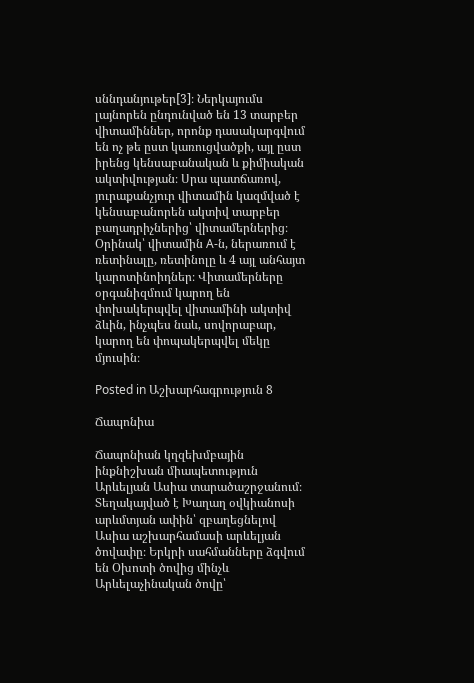սննդանյութեր[3]։ Ներկայումս լայնորեն ընդունված են 13 տարբեր վիտամիններ, որոնք դասակարգվում են ոչ թե ըստ կառուցվածքի, այլ ըստ իրենց կենսաբանական և քիմիական ակտիվության։ Սրա պատճառով, յուրաքանչյուր վիտամին կազմված է կենսաբանորեն ակտիվ տարբեր բաղադրիչներից՝ վիտամերներից։ Օրինակ՝ վիտամին A-ն, ներառում է ռետինալը, ռետինոլը և 4 այլ անհայտ կարոտինոիդներ։ Վիտամերները օրգանիզմում կարող են փոխակերպվել վիտամինի ակտիվ ձևին, ինչպես նաև, սովորաբար, կարող են փոպակերպվել մեկը մյուսին։

Posted in Աշխարհագրություն 8

Ճապոնիա

Ճապոնիան կղզեխմբային ինքնիշխան միապետություն Արևելյան Ասիա տարածաշրջանում։ Տեղակայված է Խաղաղ օվկիանոսի արևմտյան ափին՝ զբաղեցնելով Ասիա աշխարհամասի արևելյան ծովափը։ Երկրի սահմանները ձգվում են Օխոտի ծովից մինչև Արևելաչինական ծովը՝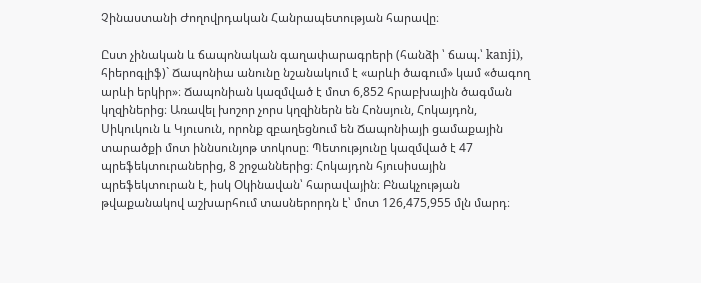Չինաստանի Ժողովրդական Հանրապետության հարավը։

Ըստ չինական և ճապոնական գաղափարագրերի (հանձի ՝ ճապ.՝ kanji), հիերոգլիֆ)` Ճապոնիա անունը նշանակում է «արևի ծագում» կամ «ծագող արևի երկիր»։ Ճապոնիան կազմված է մոտ 6,852 հրաբխային ծագման կղզիներից։ Առավել խոշոր չորս կղզիներն են Հոնսյուն, Հոկայդոն, Սիկուկուն և Կյուսուն, որոնք զբաղեցնում են Ճապոնիայի ցամաքային տարածքի մոտ իննսունյոթ տոկոսը։ Պետությունը կազմված է 47 պրեֆեկտուրաներից, 8 շրջաններից։ Հոկայդոն հյուսիսային պրեֆեկտուրան է, իսկ Օկինավան՝ հարավային։ Բնակչության թվաքանակով աշխարհում տասներորդն է՝ մոտ 126,475,955 մլն մարդ։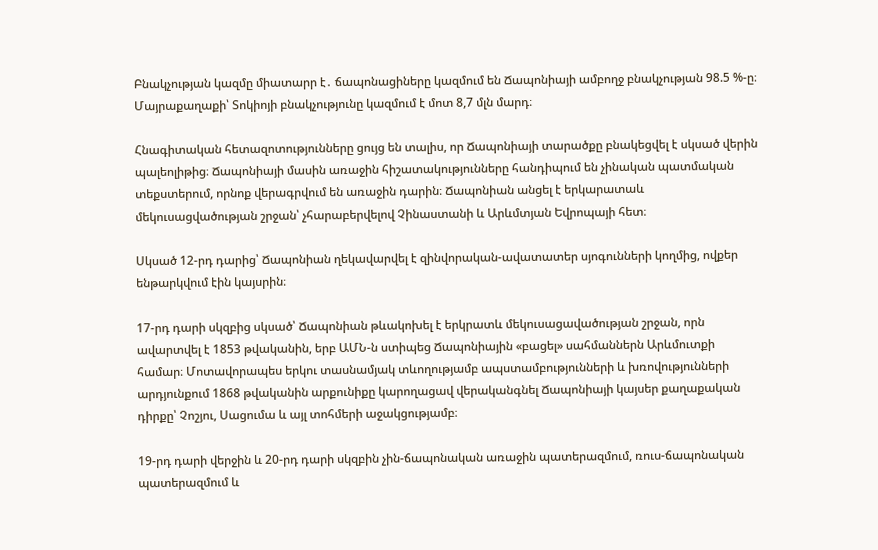Բնակչության կազմը միատարր է․ ճապոնացիները կազմում են Ճապոնիայի ամբողջ բնակչության 98.5 %-ը։ Մայրաքաղաքի՝ Տոկիոյի բնակչությունը կազմում է մոտ 8,7 մլն մարդ։

Հնագիտական հետազոտությունները ցույց են տալիս, որ Ճապոնիայի տարածքը բնակեցվել է սկսած վերին պալեոլիթից։ Ճապոնիայի մասին առաջին հիշատակությունները հանդիպում են չինական պատմական տեքստերում, որնոք վերագրվում են առաջին դարին։ Ճապոնիան անցել է երկարատաև մեկուսացվածության շրջան՝ չհարաբերվելով Չինաստանի և Արևմտյան Եվրոպայի հետ։

Սկսած 12-րդ դարից՝ Ճապոնիան ղեկավարվել է զինվորական-ավատատեր սյոգունների կողմից, ովքեր ենթարկվում էին կայսրին։

17-րդ դարի սկզբից սկսած՝ Ճապոնիան թևակոխել է երկրատև մեկուսացավածության շրջան, որն ավարտվել է 1853 թվականին, երբ ԱՄՆ-ն ստիպեց Ճապոնիային «բացել» սահմաններն Արևմուտքի համար։ Մոտավորապես երկու տասնամյակ տևողությամբ ապստամբությունների և խռովությունների արդյունքում 1868 թվականին արքունիքը կարողացավ վերականգնել Ճապոնիայի կայսեր քաղաքական դիրքը՝ Չոշյու, Սացումա և այլ տոհմերի աջակցությամբ։

19-րդ դարի վերջին և 20-րդ դարի սկզբին չին-ճապոնական առաջին պատերազմում, ռուս-ճապոնական պատերազմում և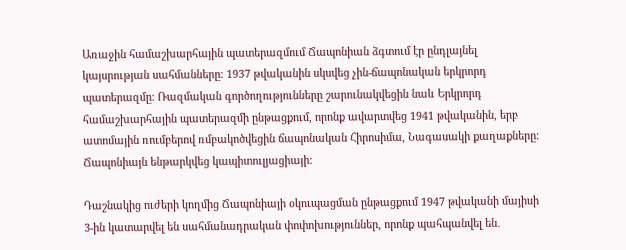Առաջին համաշխարհային պատերազմում Ճապոնիան ձգտում էր ընդլայնել կայսրության սահմանները։ 1937 թվականին սկսվեց չին-ճապոնական երկրորդ պատերազմը։ Ռազմական գործողությունները շարունակվեցին նաև Երկրորդ համաշխարհային պատերազմի ընթացքում, որոնք ավարտվեց 1941 թվականին, երբ ատոմային ռումբերով ռմբակոծվեցին ճապոնական Հիրոսիմա, Նագասակի քաղաքները։ Ճապոնիայն ենթարկվեց կապիտուլյացիայի։

Դաշնակից ուժերի կողմից Ճապոնիայի օկուպացման ընթացքում 1947 թվականի մայիսի 3-ին կատարվել են սահմանադրական փոփոխություններ, որոնք պահպանվել են․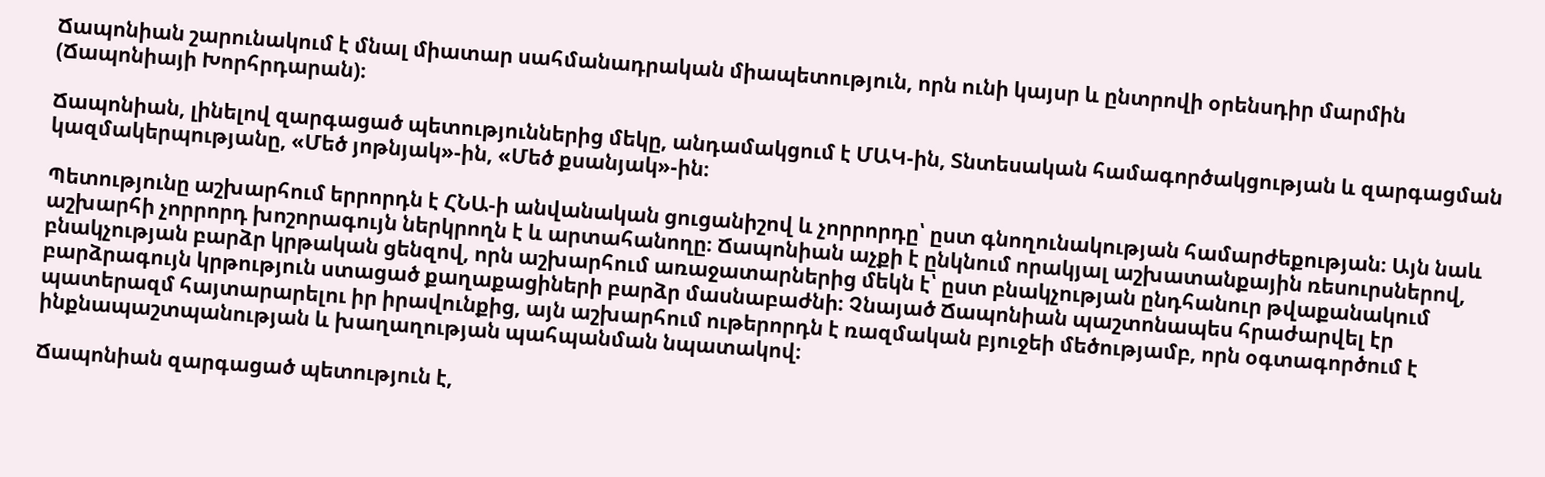Ճապոնիան շարունակում է մնալ միատար սահմանադրական միապետություն, որն ունի կայսր և ընտրովի օրենսդիր մարմին (Ճապոնիայի Խորհրդարան)։

Ճապոնիան, լինելով զարգացած պետություններից մեկը, անդամակցում է ՄԱԿ-ին, Տնտեսական համագործակցության և զարգացման կազմակերպությանը, «Մեծ յոթնյակ»-ին, «Մեծ քսանյակ»-ին։

Պետությունը աշխարհում երրորդն է ՀՆԱ-ի անվանական ցուցանիշով և չորրորդը՝ ըստ գնողունակության համարժեքության։ Այն նաև աշխարհի չորրորդ խոշորագույն ներկրողն է և արտահանողը։ Ճապոնիան աչքի է ընկնում որակյալ աշխատանքային ռեսուրսներով, բնակչության բարձր կրթական ցենզով, որն աշխարհում առաջատարներից մեկն է՝ ըստ բնակչության ընդհանուր թվաքանակում բարձրագույն կրթություն ստացած քաղաքացիների բարձր մասնաբաժնի։ Չնայած Ճապոնիան պաշտոնապես հրաժարվել էր պատերազմ հայտարարելու իր իրավունքից, այն աշխարհում ութերորդն է ռազմական բյուջեի մեծությամբ, որն օգտագործում է ինքնապաշտպանության և խաղաղության պահպանման նպատակով։

Ճապոնիան զարգացած պետություն է,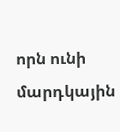որն ունի մարդկային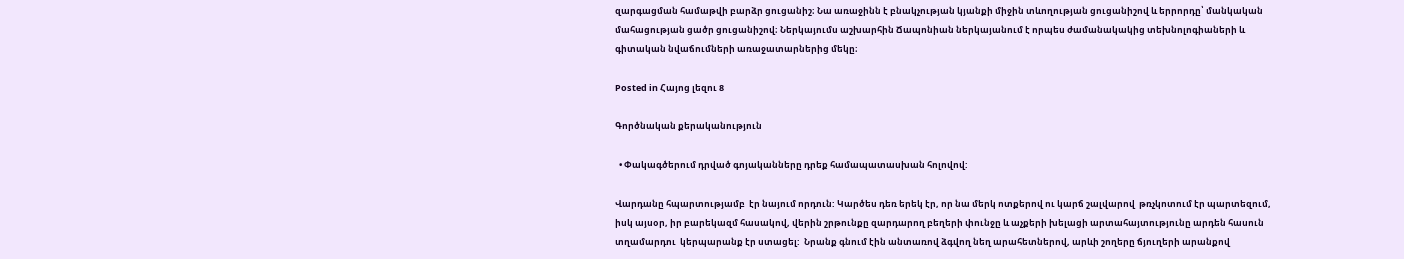զարգացման համաթվի բարձր ցուցանիշ։ Նա առաջինն է բնակչության կյանքի միջին տևողության ցուցանիշով և երրորդը՝ մանկական մահացության ցածր ցուցանիշով։ Ներկայումս աշխարհին Ճապոնիան ներկայանում է որպես ժամանակակից տեխնոլոգիաների և գիտական նվաճումների առաջատարներից մեկը։

Posted in Հայոց լեզու 8

Գործնական քերականություն

  • Փակագծերում դրված գոյականները դրեք համապատասխան հոլովով:

Վարդանը հպարտությամբ  էր նայում որդուն: Կարծես դեռ երեկ էր, որ նա մերկ ոտքերով ու կարճ շալվարով  թռչկոտում էր պարտեզում,  իսկ այսօր, իր բարեկազմ հասակով, վերին շրթունքը զարդարող բեղերի փունջը և աչքերի խելացի արտահայտությունը արդեն հասուն տղամարդու  կերպարանք էր ստացել:  Նրանք գնում էին անտառով ձգվող նեղ արահետներով, արևի շողերը ճյուղերի արանքով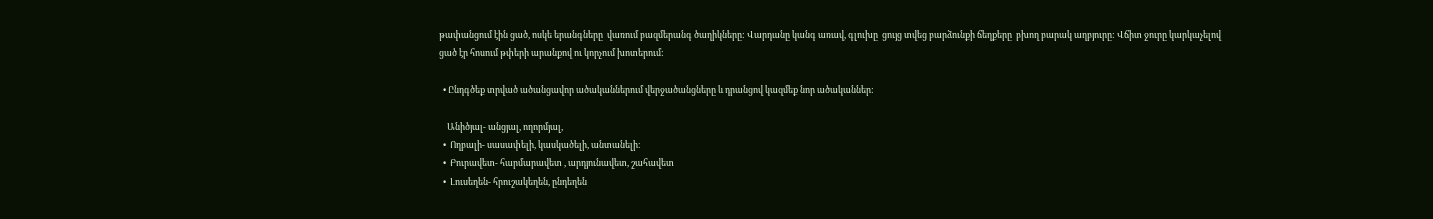թափանցում էին ցած, ոսկե երանգները  վառում բազմերանգ ծաղիկները: Վարդանը կանգ առավ, գլուխը  ցույց տվեց բարձունքի ճեղքերը  բխող բարակ աղբյուրը: Վճիտ ջուրը կարկաչելով  ցած էր հոսում թփերի արանքով ու կորչում խոտերում:

  • Ընդգծեք տրված ածանցավոր ածականներում վերջածանցները և դրանցով կազմեք նոր ածականներ:

    Անիծյալ- անցյալ, ողորմյալ,
  •  Ողբալի- սասափելի, կասկածելի, անտանելի։
  •  Բուրավետ- հարմարավետ , արդյունավետ, շահավետ
  •  Լուսեղեն- հրուշակեղեն, ընդեղեն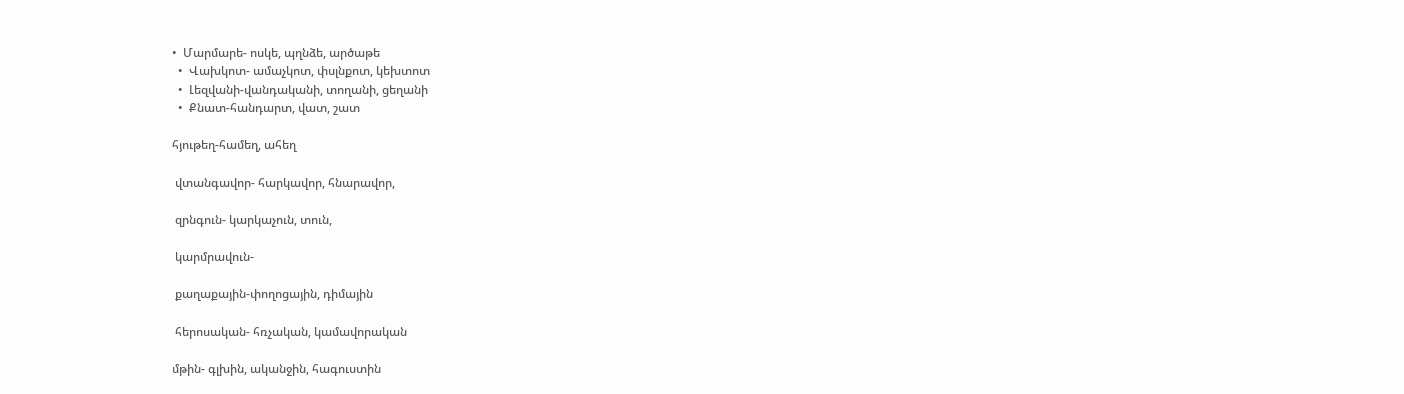•  Մարմարե- ոսկե, պղնձե, արծաթե
  •  Վախկոտ- ամաչկոտ, փսլնքոտ, կեխտոտ
  •  Լեզվանի-վանդականի, տողանի, ցեղանի
  •  Քնատ-հանդարտ, վատ, շատ

հյութեղ-համեղ, ահեղ

 վտանգավոր- հարկավոր, հնարավոր,

 զրնգուն- կարկաչուն, տուն,

 կարմրավուն-

 քաղաքային-փողոցային, դիմային

 հերոսական- հռչական, կամավորական

մթին- գլխին, ականջին, հագուստին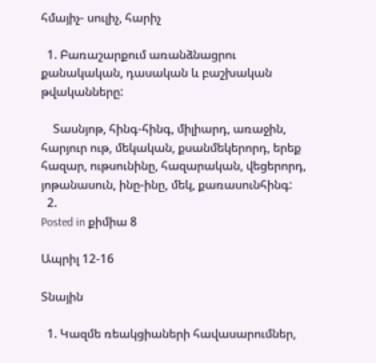հմայիչ- սուլիչ, հարիչ

  1. Բառաշարքում առանձնացրու քանակական, դասական և բաշխական թվականները:

    Տասնյոթ, հինգ-հինգ, միլիարդ, առաջին, հարյուր ութ, մեկական, քսանմեկերորդ, երեք հազար, ութսունինը, հազարական, վեցերորդ, յոթանասուն, ինը-ինը, մեկ, քառասունհինգ:
  2.
Posted in քիմիա 8

Ապրիլ 12-16

Տնային

  1. Կազմե ռեակցիաների հավասարումներ,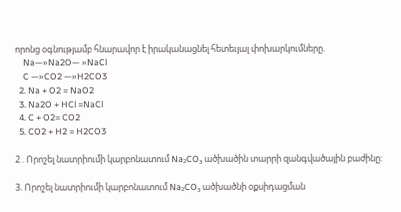որոնց օգնությամբ հնարավոր է իրականացնել հետեւյալ փոխարկումները.
    Na—»Na2O— »NaCl
    C —»CO2 —»H2CO3
  2. Na + O2 = NaO2
  3. Na2O + HCl =NaCl
  4. C + O2= CO2
  5. CO2 + H2 = H2CO3

2 . Որոշել նատրիումի կարբոնատում Na₂CO₃ ածխածին տարրի զանգվածային բաժինը:

3. Որոշել նատրիումի կարբոնատում Na₂CO₃ ածխածնի օքսիդացման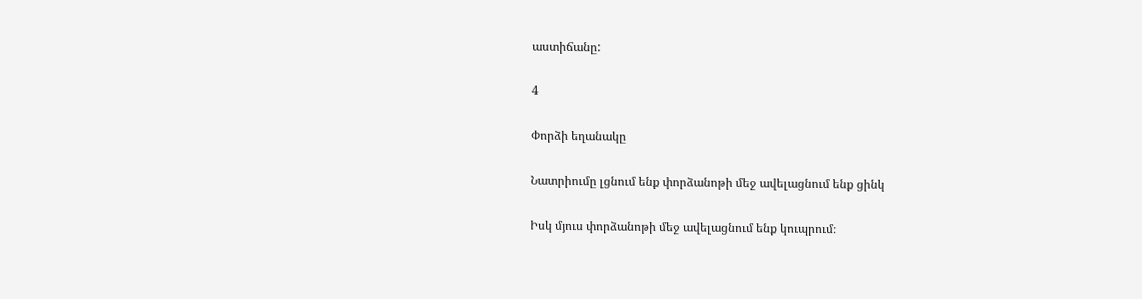աստիճանը:

4

Փորձի եղանակը

Նատրիումը լցնում ենք փորձանոթի մեջ ավելացնում ենք ցինկ

Իսկ մյուս փորձանոթի մեջ ավելացնում ենք կուպրում։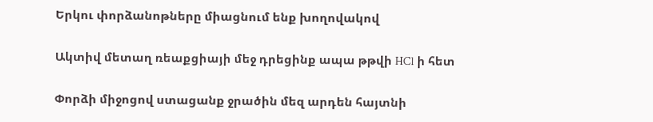Երկու փորձանոթները միացնում ենք խողովակով

Ակտիվ մետաղ ռեաքցիայի մեջ դրեցինք ապա թթվի HCl ի հետ

Փորձի միջոցով ստացանք ջրածին մեզ արդեն հայտնի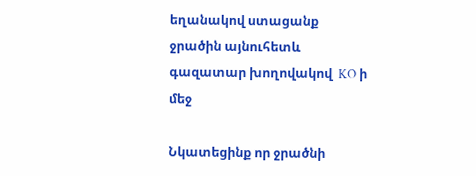եղանակով ստացանք ջրածին այնուհետև գազատար խողովակով  KO ի մեջ

Նկատեցինք որ ջրածնի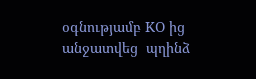օգնությամբ KO ից անջատվեց  պղինձ